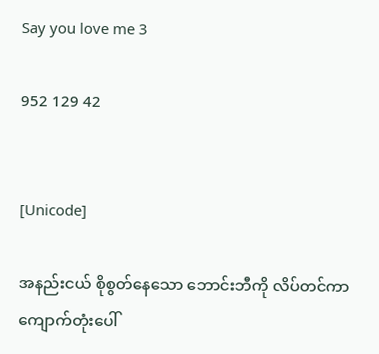Say you love me 3

952 129 42


[Unicode]

အနည်းငယ် စိုစွတ်‌နေသော ဘောင်းဘီကို လိပ်တင်ကာ ကျောက်တုံးပေါ်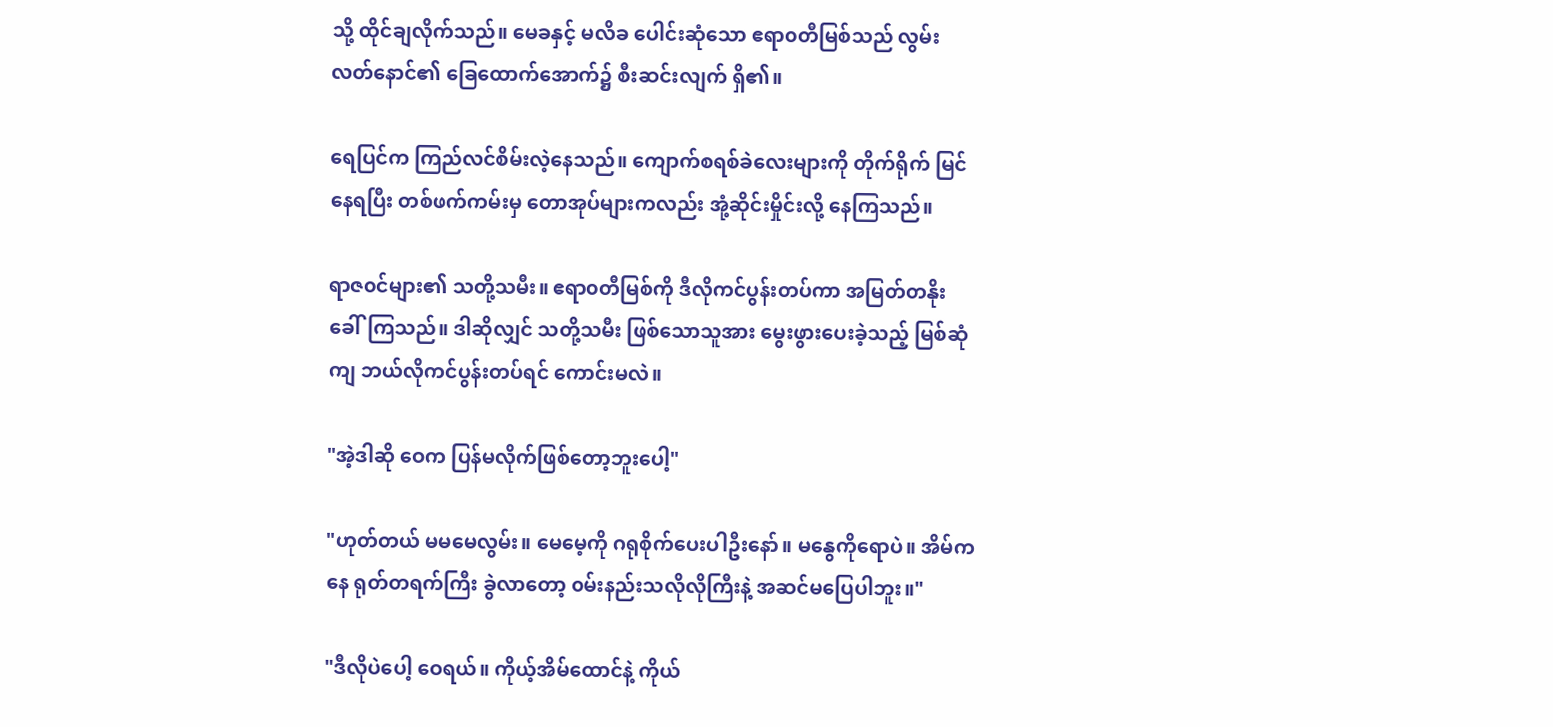သို့ ထိုင်ချလိုက်သည်။ မေခနှင့် မလိခ ပေါင်းဆုံသော ဧရာ၀တီမြစ်သည် လွမ်းလတ်နောင်၏ ခြေထောက်အောက်၌ စီးဆင်းလျက် ရှိ၏။

ရေပြင်က ကြည်လင်စိမ်းလဲ့နေသည်။ ကျောက်စရစ်ခဲလေးများကို တိုက်ရိုက် မြင်နေရပြီး တစ်ဖက်ကမ်းမှ တောအုပ်များကလည်း အုံ့ဆိုင်းမှိုင်းလို့ နေကြသည်။

ရာဇ၀င်များ၏ သတို့သမီး။ ဧရာ၀တီမြစ်ကို ဒီလိုကင်ပွန်းတပ်ကာ အမြတ်တနိုး ခေါ်ကြသည်။ ဒါဆိုလျှင် သတို့သမီး ဖြစ်သောသူအား မွေးဖွားပေးခဲ့သည့် မြစ်ဆုံကျ ဘယ်လိုကင်ပွန်းတပ်ရင် ကောင်းမလဲ။

"အဲ့ဒါဆို ဝေက ပြန်မလိုက်ဖြစ်တော့ဘူးပေါ့"

"ဟုတ်တယ် မမမေလွမ်း။ မေမေ့ကို ဂရုစိုက်ပေးပါဦးနော်။ မနွေကိုရောပဲ။ အိမ်ကနေ ရုတ်တရက်ကြီး ခွဲလာတော့ ၀မ်းနည်းသလိုလိုကြီးနဲ့ အဆင်မပြေပါဘူး။"

"ဒီလိုပဲ‌ပေါ့ ဝေရယ်။ ကိုယ့်အိမ်‌ထောင်နဲ့ ကိုယ်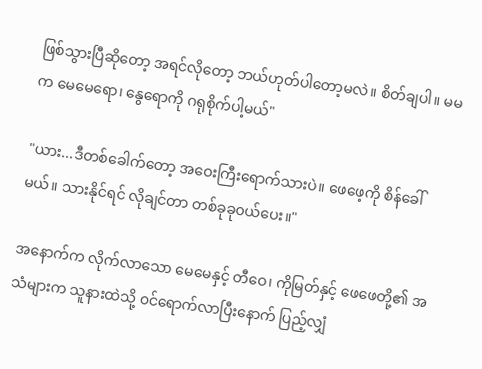ဖြစ်သွားပြီဆိုတော့ အရင်လိုတော့ ဘယ်ဟုတ်ပါတော့မလဲ။ စိတ်ချပါ။ မမက မေမေရော၊ နွေရောကို ဂရုစိုက်ပါ့မယ်"

"ယား...ဒီတစ်ခေါက်တော့ အဝေးကြီးရောက်သားပဲ။ ဖေဖေ့ကို စိန်ခေါ်မယ်။ သားနိုင်ရင် လိုချင်တာ တစ်ခုခု၀ယ်ပေး။"

အနောက်က လိုက်လာသော မေမေနှင့် တီဝေ၊ ကိုမြတ်နှင့် ဖေဖေတို့၏ အသံများက သူနားထဲသို့ ၀င်ရောက်လာပြီးနောက် ပြည့်လျှံ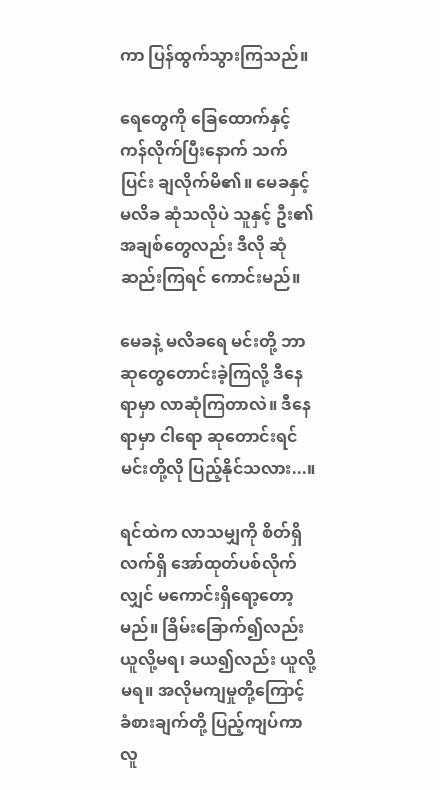ကာ ပြန်ထွက်သွားကြသည်။

ရေတွေကို ခြေထောက်နှင့် ကန်လိုက်ပြီးနောက် သက်ပြင်း ချလိုက်မိ၏။ မေခနှင့် မလိခ ဆုံသလိုပဲ သူနှင့် ဦး၏ အချစ်တွေလည်း ဒီလို ဆုံဆည်းကြရင် ကောင်းမည်။

မေခနဲ့ မလိခရေ မင်းတို့ ဘာဆုတွေတောင်းခဲ့ကြလို့ ဒီနေရာမှာ လာဆုံကြတာလဲ။ ဒီနေရာမှာ ငါရော ဆုတောင်းရင် မင်းတို့လို ပြည့်နိုင်သလား...။

ရင်ထဲက လာသမျှကို စိတ်ရှိလက်ရှိ အော်ထုတ်ပစ်လိုက်လျှင် မကောင်းရှိရော့တော့မည်။ ခြိမ်းခြောက်၍လည်း ယူလို့မရ၊ ခယ၍လည်း ယူလို့မရ။ အလိုမကျမှုတို့ကြောင့် ခံစားချက်တို့ ပြည့်ကျပ်ကာ လူ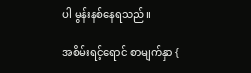ပါ မွန်းနစ်နေရသည်။

အစိမ်းရင့်ရောင် စာမျက်နှာ {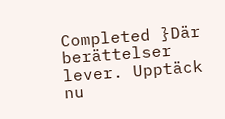Completed }Där berättelser lever. Upptäck nu